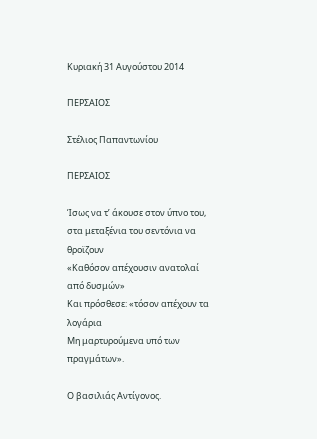Κυριακή 31 Αυγούστου 2014

ΠΕΡΣΑΙΟΣ

Στέλιος Παπαντωνίου

ΠΕΡΣΑΙΟΣ

Ίσως να τ’ άκουσε στον ύπνο του,
στα μεταξένια του σεντόνια να θροϊζουν
«Καθόσον απέχουσιν ανατολαί από δυσμών»
Και πρόσθεσε: «τόσον απέχουν τα λογάρια
Μη μαρτυρούμενα υπό των πραγμάτων».

Ο βασιλιάς Αντίγονος.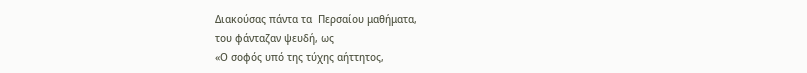Διακούσας πάντα τα  Περσαίου μαθήματα,
του φάνταζαν ψευδή, ως
«Ο σοφός υπό της τύχης αήττητος,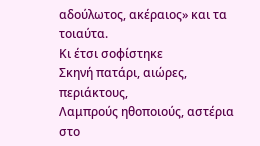αδούλωτος, ακέραιος» και τα τοιαύτα.
Κι έτσι σοφίστηκε
Σκηνή πατάρι, αιώρες, περιάκτους,
Λαμπρούς ηθοποιούς, αστέρια στο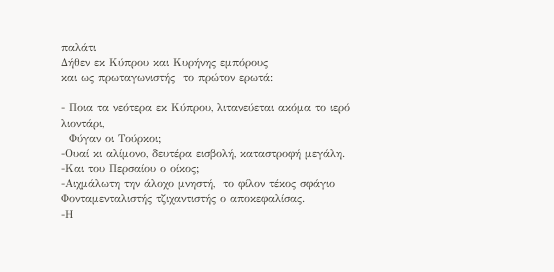παλάτι
Δήθεν εκ Κύπρου και Κυρήνης εμπόρους
και ως πρωταγωνιστής  το πρώτον ερωτά:

- Ποια τα νεότερα εκ Κύπρου, λιτανεύεται ακόμα το ιερό λιοντάρι,
  Φύγαν οι Τούρκοι;
-Ουαί κι αλίμονο, δευτέρα εισβολή, καταστροφή μεγάλη.
-Και του Περσαίου ο οίκος;
-Αιχμάλωτη την άλοχο μνηστή,  το φίλον τέκος σφάγιο
Φονταμενταλιστής τζιχαντιστής ο αποκεφαλίσας.
-Η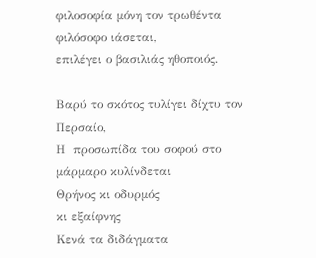φιλοσοφία μόνη τον τρωθέντα φιλόσοφο ιάσεται,
επιλέγει ο βασιλιάς ηθοποιός.

Βαρύ το σκότος τυλίγει δίχτυ τον Περσαίο,
Η  προσωπίδα του σοφού στο μάρμαρο κυλίνδεται
Θρήνος κι οδυρμός
κι εξαίφνης
Κενά τα διδάγματα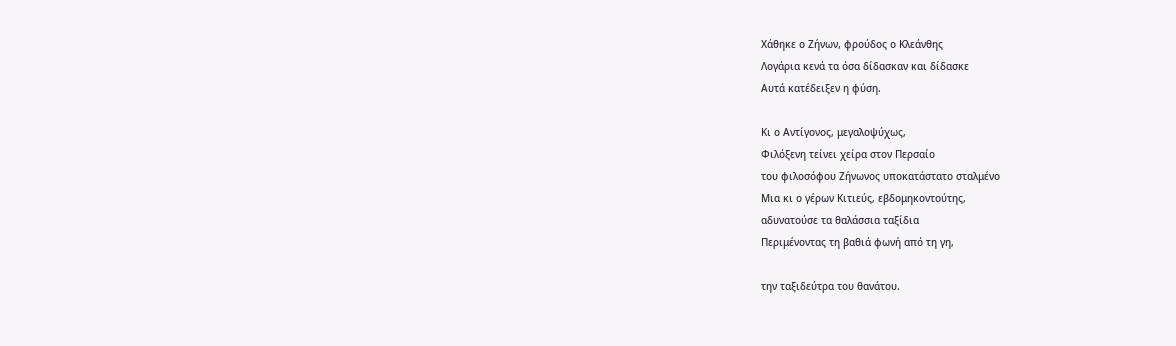Χάθηκε ο Ζήνων, φρούδος ο Κλεάνθης
Λογάρια κενά τα όσα δίδασκαν και δίδασκε
Αυτά κατέδειξεν η φύση.

Κι ο Αντίγονος, μεγαλοψύχως,
Φιλόξενη τείνει χείρα στον Περσαίο
του φιλοσόφου Ζήνωνος υποκατάστατο σταλμένο
Μια κι ο γέρων Κιτιεύς, εβδομηκοντούτης,
αδυνατούσε τα θαλάσσια ταξίδια
Περιμένοντας τη βαθιά φωνή από τη γη,

την ταξιδεύτρα του θανάτου.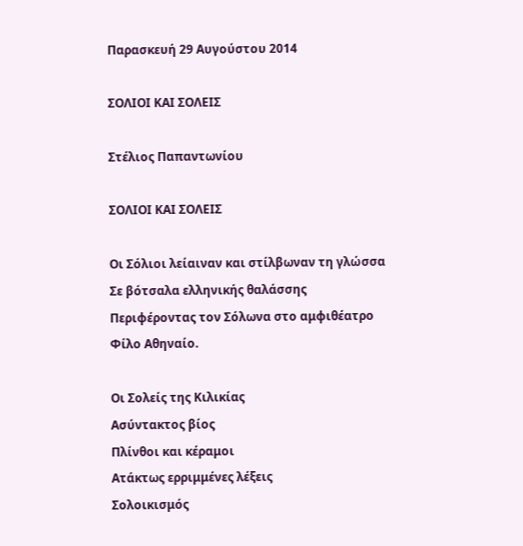Παρασκευή 29 Αυγούστου 2014

ΣΟΛΙΟΙ ΚΑΙ ΣΟΛΕΙΣ

Στέλιος Παπαντωνίου

ΣΟΛΙΟΙ ΚΑΙ ΣΟΛΕΙΣ

Οι Σόλιοι λείαιναν και στίλβωναν τη γλώσσα
Σε βότσαλα ελληνικής θαλάσσης
Περιφέροντας τον Σόλωνα στο αμφιθέατρο
Φίλο Αθηναίο.

Οι Σολείς της Κιλικίας
Ασύντακτος βίος
Πλίνθοι και κέραμοι
Ατάκτως ερριμμένες λέξεις
Σολοικισμός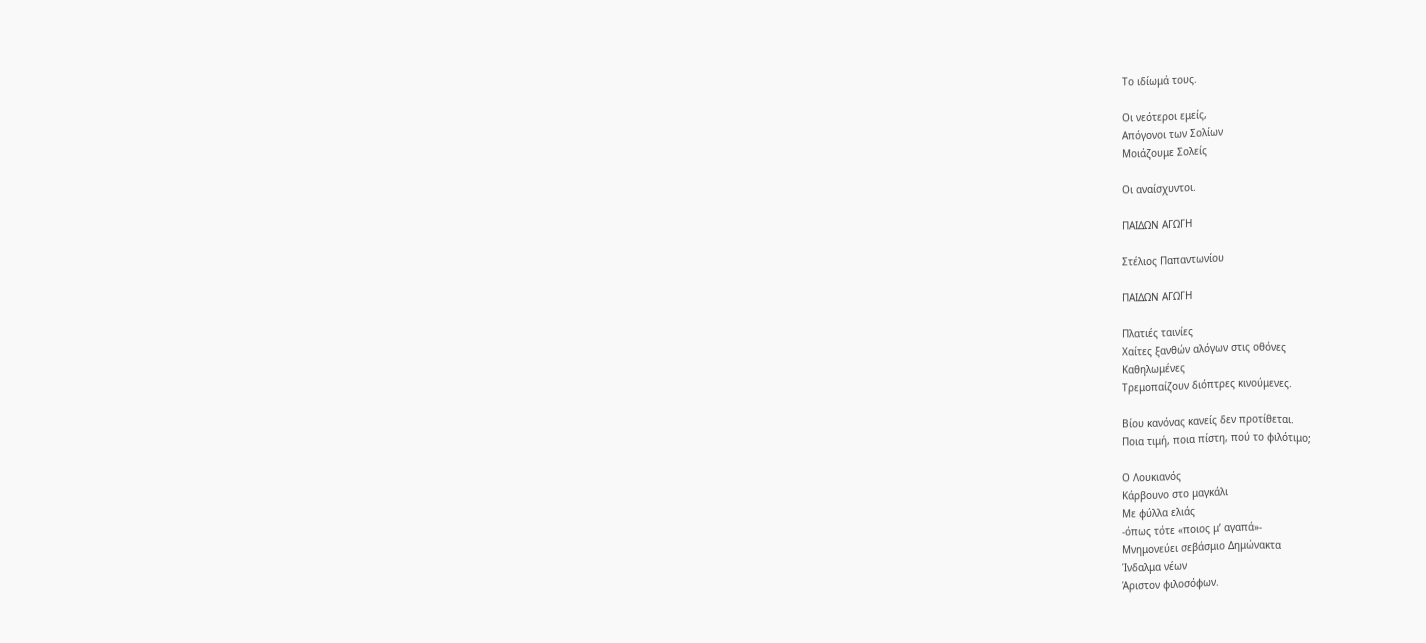Το ιδίωμά τους.

Οι νεότεροι εμείς,
Απόγονοι των Σολίων
Μοιάζουμε Σολείς

Οι αναίσχυντοι.

ΠΑΙΔΩΝ ΑΓΩΓΗ

Στέλιος Παπαντωνίου

ΠΑΙΔΩΝ ΑΓΩΓΗ

Πλατιές ταινίες
Χαίτες ξανθών αλόγων στις οθόνες
Καθηλωμένες
Τρεμοπαίζουν διόπτρες κινούμενες.

Βίου κανόνας κανείς δεν προτίθεται.
Ποια τιμή, ποια πίστη, πού το φιλότιμο;

Ο Λουκιανός
Κάρβουνο στο μαγκάλι
Με φύλλα ελιάς
-όπως τότε «ποιος μ’ αγαπά»-
Μνημονεύει σεβάσμιο Δημώνακτα
Ίνδαλμα νέων
Άριστον φιλοσόφων.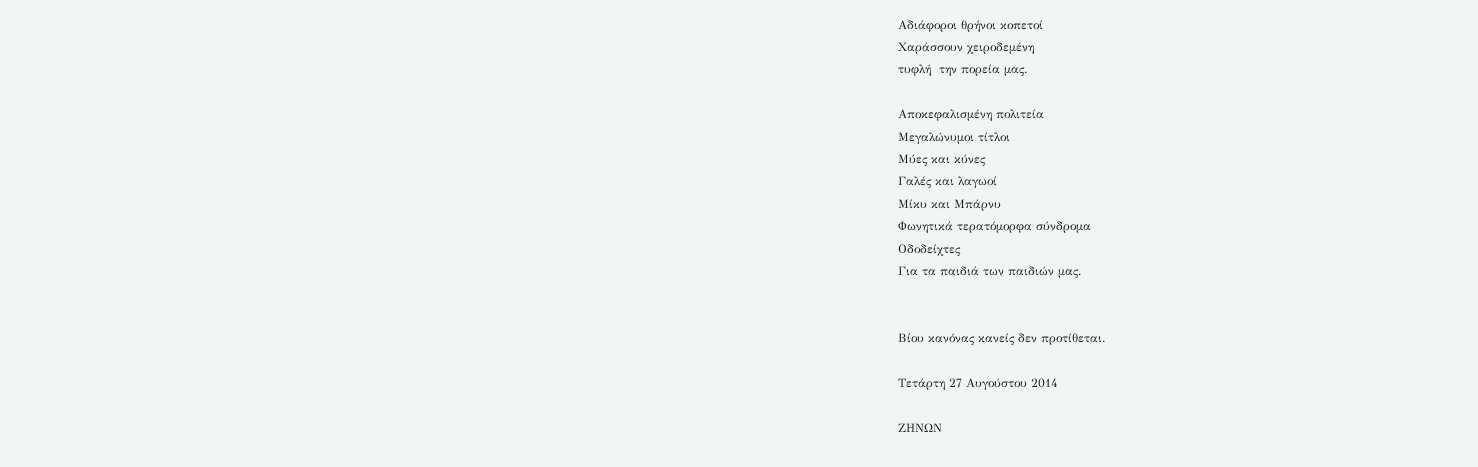Αδιάφοροι θρήνοι κοπετοί
Χαράσσουν χειροδεμένη
τυφλή  την πορεία μας.

Αποκεφαλισμένη πολιτεία
Μεγαλώνυμοι τίτλοι
Μύες και κύνες
Γαλές και λαγωοί
Μίκυ και Μπάρνυ
Φωνητικά τερατόμορφα σύνδρομα
Οδοδείχτες
Για τα παιδιά των παιδιών μας.


Βίου κανόνας κανείς δεν προτίθεται.

Τετάρτη 27 Αυγούστου 2014

ΖΗΝΩΝ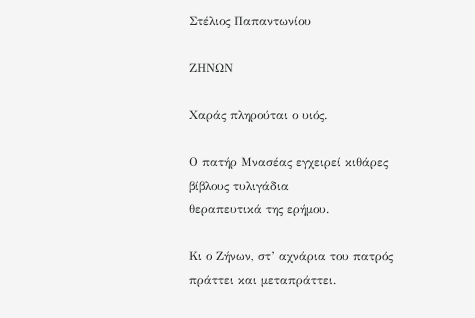Στέλιος Παπαντωνίου

ΖΗΝΩΝ

Χαράς πληρούται ο υιός.

Ο πατήρ Μνασέας εγχειρεί κιθάρες
βίβλους τυλιγάδια
θεραπευτικά της ερήμου.

Κι ο Ζήνων, στ’ αχνάρια του πατρός
πράττει και μεταπράττει.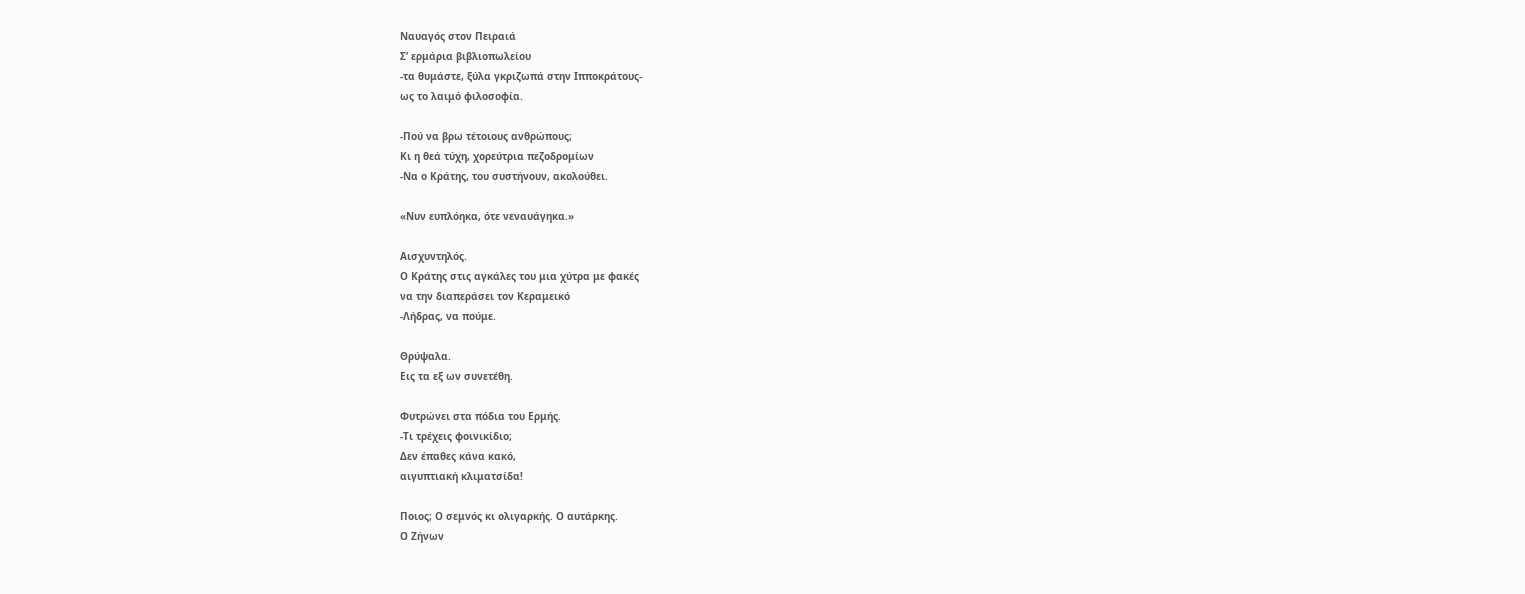Ναυαγός στον Πειραιά
Σ’ ερμάρια βιβλιοπωλείου
-τα θυμάστε, ξύλα γκριζωπά στην Ιπποκράτους-
ως το λαιμό φιλοσοφία.

-Πού να βρω τέτοιους ανθρώπους;
Κι η θεά τύχη, χορεύτρια πεζοδρομίων
-Να ο Κράτης, του συστήνουν, ακολούθει.

«Νυν ευπλόηκα, ότε νεναυάγηκα.»

Αισχυντηλός.
Ο Κράτης στις αγκάλες του μια χύτρα με φακές
να την διαπεράσει τον Κεραμεικό
-Λήδρας, να πούμε.

Θρύψαλα.
Εις τα εξ ων συνετέθη.

Φυτρώνει στα πόδια του Ερμής.
-Τι τρέχεις φοινικίδιο;
Δεν έπαθες κάνα κακό,
αιγυπτιακή κλιματσίδα!

Ποιος; Ο σεμνός κι ολιγαρκής. Ο αυτάρκης.
Ο Ζήνων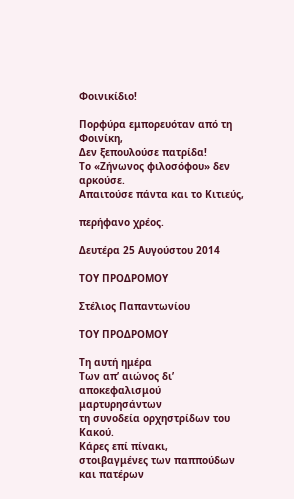Φοινικίδιο!

Πορφύρα εμπορευόταν από τη Φοινίκη,
Δεν ξεπουλούσε πατρίδα!
Το «Ζήνωνος φιλοσόφου» δεν αρκούσε.
Απαιτούσε πάντα και το Κιτιεύς,

περήφανο χρέος.

Δευτέρα 25 Αυγούστου 2014

ΤΟΥ ΠΡΟΔΡΟΜΟΥ

Στέλιος Παπαντωνίου

ΤΟΥ ΠΡΟΔΡΟΜΟΥ

Τη αυτή ημέρα
Των απ’ αιώνος δι’ αποκεφαλισμού μαρτυρησάντων
τη συνοδεία ορχηστρίδων του Κακού.
Κάρες επί πίνακι,
στοιβαγμένες των παππούδων και πατέρων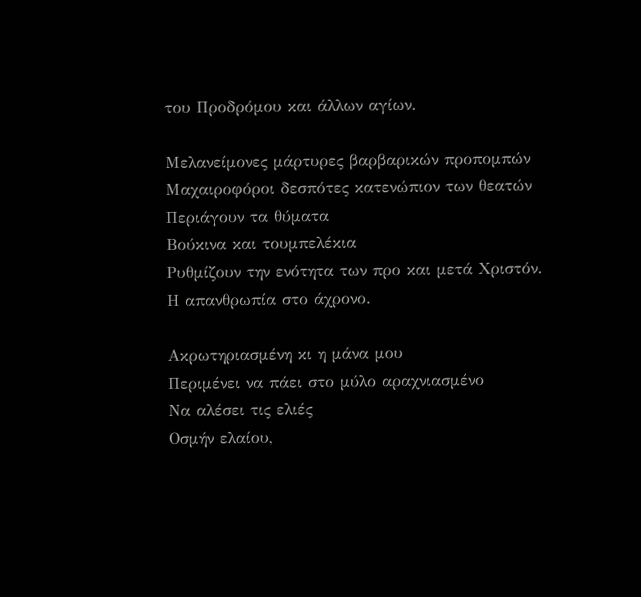του Προδρόμου και άλλων αγίων.

Μελανείμονες μάρτυρες βαρβαρικών προπομπών
Μαχαιροφόροι δεσπότες κατενώπιον των θεατών
Περιάγουν τα θύματα
Βούκινα και τουμπελέκια
Ρυθμίζουν την ενότητα των προ και μετά Χριστόν.
Η απανθρωπία στο άχρονο.

Ακρωτηριασμένη κι η μάνα μου
Περιμένει να πάει στο μύλο αραχνιασμένο
Να αλέσει τις ελιές
Οσμήν ελαίου,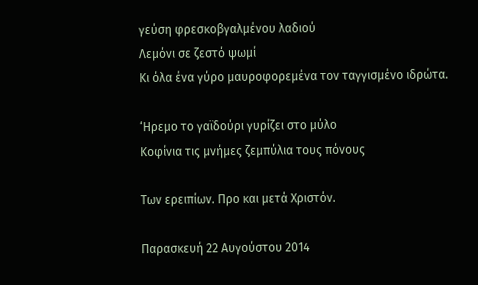γεύση φρεσκοβγαλμένου λαδιού
Λεμόνι σε ζεστό ψωμί
Κι όλα ένα γύρο μαυροφορεμένα τον ταγγισμένο ιδρώτα.

‘Ηρεμο το γαϊδούρι γυρίζει στο μύλο
Κοφίνια τις μνήμες ζεμπύλια τους πόνους

Των ερειπίων. Προ και μετά Χριστόν.

Παρασκευή 22 Αυγούστου 2014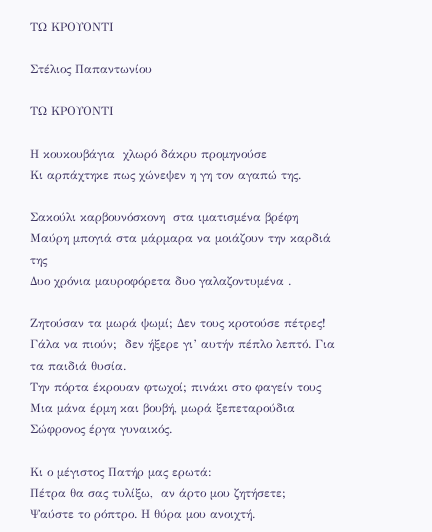ΤΩ ΚΡΟΥΟΝΤΙ

Στέλιος Παπαντωνίου

ΤΩ ΚΡΟΥΟΝΤΙ

Η κουκουβάγια  χλωρό δάκρυ προμηνούσε
Κι αρπάχτηκε πως χώνεψεν η γη τον αγαπώ της.

Σακούλι καρβουνόσκονη  στα ιματισμένα βρέφη
Μαύρη μπογιά στα μάρμαρα να μοιάζουν την καρδιά της
Δυο χρόνια μαυροφόρετα δυο γαλαζοντυμένα .

Ζητούσαν τα μωρά ψωμί; Δεν τους κροτούσε πέτρες!
Γάλα να πιούν;  δεν ήξερε γι’ αυτήν πέπλο λεπτό. Για τα παιδιά θυσία.
Την πόρτα έκρουαν φτωχοί; πινάκι στο φαγείν τους
Μια μάνα έρμη και βουβή, μωρά ξεπεταρούδια
Σώφρονος έργα γυναικός.

Κι ο μέγιστος Πατήρ μας ερωτά:
Πέτρα θα σας τυλίξω,  αν άρτο μου ζητήσετε;
Ψαύστε το ρόπτρο. Η θύρα μου ανοιχτή.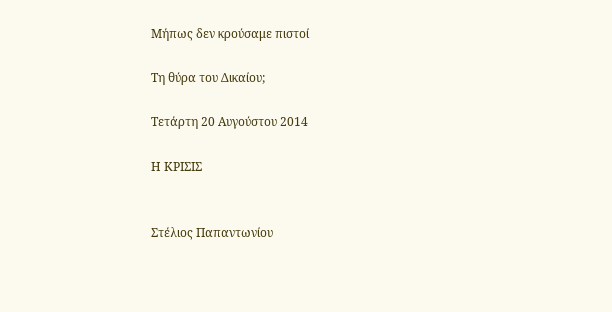Μήπως δεν κρούσαμε πιστοί

Τη θύρα του Δικαίου;

Τετάρτη 20 Αυγούστου 2014

Η ΚΡΙΣΙΣ


Στέλιος Παπαντωνίου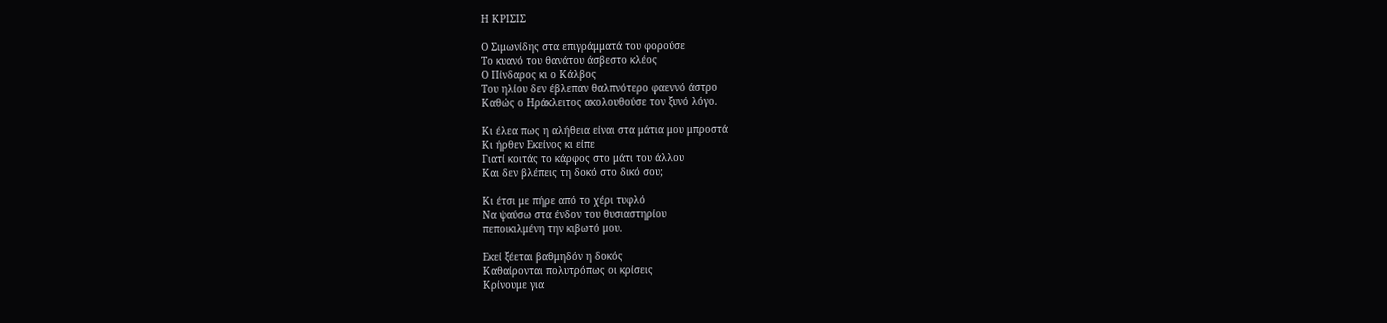Η ΚΡΙΣΙΣ

Ο Σιμωνίδης στα επιγράμματά του φορούσε
Το κυανό του θανάτου άσβεστο κλέος
Ο Πίνδαρος κι ο Κάλβος
Του ηλίου δεν έβλεπαν θαλπνότερο φαεννό άστρο
Καθώς ο Ηράκλειτος ακολουθούσε τον ξυνό λόγο.

Κι έλεα πως η αλήθεια είναι στα μάτια μου μπροστά
Κι ήρθεν Εκείνος κι είπε
Γιατί κοιτάς το κάρφος στο μάτι του άλλου
Και δεν βλέπεις τη δοκό στο δικό σου;

Κι έτσι με πήρε από το χέρι τυφλό
Να ψαύσω στα ένδον του θυσιαστηρίου
πεποικιλμένη την κιβωτό μου.

Εκεί ξέεται βαθμηδόν η δοκός
Καθαίρονται πολυτρόπως οι κρίσεις
Κρίνουμε για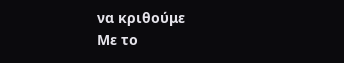να κριθούμε
Με το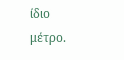ίδιο μέτρο.